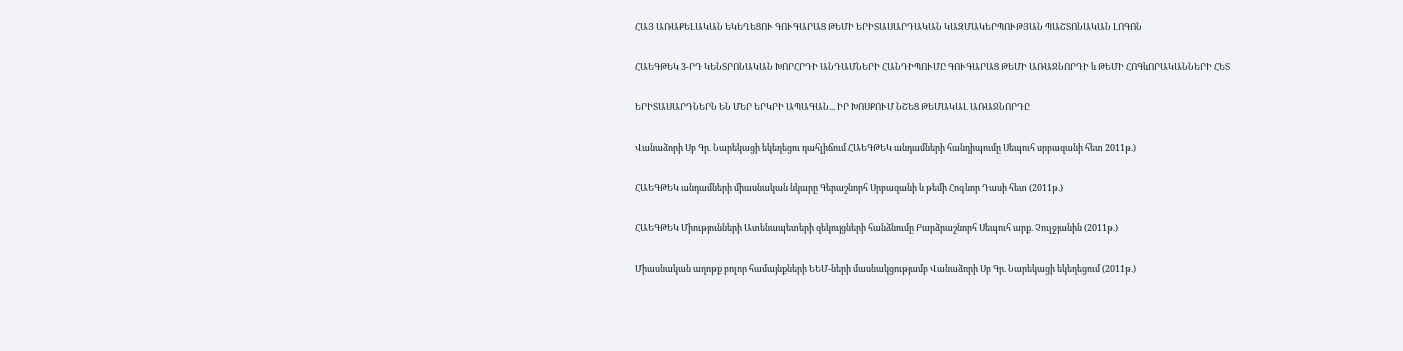ՀԱՅ ԱՌԱՔԵԼԱԿԱՆ ԵԿԵՂԵՑՈՒ ԳՈՒԳԱՐԱՑ ԹԵՄԻ ԵՐԻՏԱՍԱՐԴԱԿԱՆ ԿԱԶՄԱԿԵՐՊՈՒԹՅԱՆ ՊԱՇՏՈՆԱԿԱՆ ԼՈԳՈՆ

ՀԱԵԳԹԵԿ 3-ՐԴ ԿԵՆՏՐՈՆԱԿԱՆ ԽՈՐՀՐԴԻ ԱՆԴԱՄՆԵՐԻ ՀԱՆԴԻՊՈՒՄԸ ԳՈՒԳԱՐԱՑ ԹԵՄԻ ԱՌԱՋՆՈՐԴԻ և ԹԵՄԻ ՀՈԳևՈՐԱԿԱՆՆԵՐԻ ՀԵՏ

ԵՐԻՏԱՍԱՐԴՆԵՐՆ ԵՆ ՄԵՐ ԵՐԿՐԻ ԱՊԱԳԱՆ... ԻՐ ԽՈՍՔՈՒՄ ՆՇԵՑ ԹԵՄԱԿԱԼ ԱՌԱՋՆՈՐԴԸ

Վանաձորի Սբ Գր. Նարեկացի եկեղեցու դահլիճում ՀԱԵԳԹԵԿ անդամների հանդիպումը Սեպուհ սրբազանի հետ 2011թ.)

ՀԱԵԳԹԵԿ անդամների միասնական նկարը Գերաշնորհ Սրբազանի և թեմի Հոգևոր Դասի հետ (2011թ.)

ՀԱԵԳԹԵԿ Միությունների Ատենապետերի զեկույցների հանձնումը Բարձրաշնորհ Սեպուհ արք. Չուլջյանին (2011թ.)

Միասնական աղոթք բոլոր համայնքների ԵԵՄ-ների մասնակցությամբ Վանաձորի Սբ Գր. Նարեկացի եկեղեցում (2011թ.)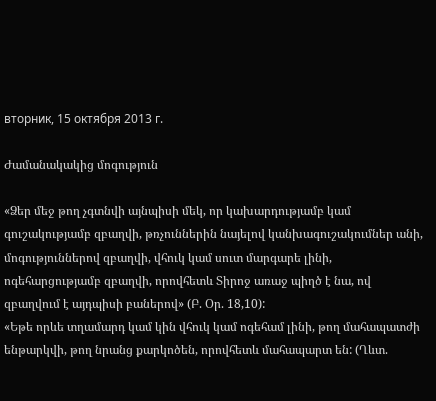вторник, 15 октября 2013 г.

Ժամանակակից մոգություն

«Ձեր մեջ թող չգտնվի այնպիսի մեկ, որ կախարդությամբ կամ գուշակությամբ զբաղվի, թռչուններին նայելով կանխագուշակումներ անի, մոգություններով զբաղվի, վհուկ կամ սուտ մարգարե լինի, ոգեհարցությամբ զբաղվի, որովհետև Տիրոջ առաջ պիղծ է նա, ով զբաղվում է այդպիսի բաներով» (Բ. Օր. 18,10):
«Եթե որևե տղամարդ կամ կին վհուկ կամ ոգեհամ լինի, թող մահապատժի ենթարկվի, թող նրանց քարկոծեն, որովհետև մահապարտ են: (Ղևտ.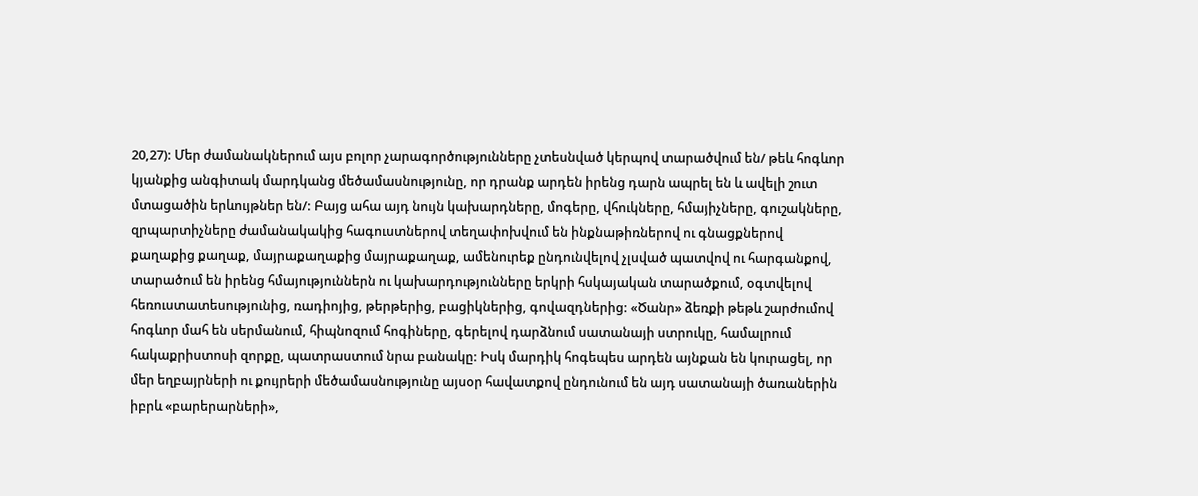20,27): Մեր ժամանակներում այս բոլոր չարագործությունները չտեսնված կերպով տարածվում են/ թեև հոգևոր կյանքից անգիտակ մարդկանց մեծամասնությունը, որ դրանք արդեն իրենց դարն ապրել են և ավելի շուտ մտացածին երևույթներ են/: Բայց ահա այդ նույն կախարդները, մոգերը, վհուկները, հմայիչները, գուշակները, զրպարտիչները ժամանակակից հագուստներով տեղափոխվում են ինքնաթիռներով ու գնացքներով քաղաքից քաղաք, մայրաքաղաքից մայրաքաղաք, ամենուրեք ընդունվելով չլսված պատվով ու հարգանքով, տարածում են իրենց հմայություններն ու կախարդությունները երկրի հսկայական տարածքում, օգտվելով հեռուստատեսությունից, ռադիոյից, թերթերից, բացիկներից, գովազդներից: «Ծանր» ձեռքի թեթև շարժումով հոգևոր մահ են սերմանում, հիպնոզում հոգիները, գերելով դարձնում սատանայի ստրուկը, համալրում հակաքրիստոսի զորքը, պատրաստում նրա բանակը: Իսկ մարդիկ հոգեպես արդեն այնքան են կուրացել, որ մեր եղբայրների ու քույրերի մեծամասնությունը այսօր հավատքով ընդունում են այդ սատանայի ծառաներին իբրև «բարերարների»,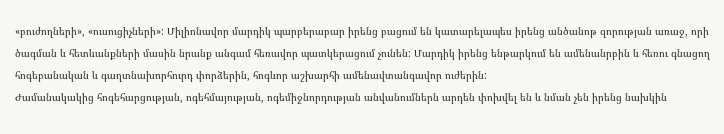«բուժողների», «ուսուցիչների»: Միլիոնավոր մարդիկ պարբերաբար իրենց բացում են կատարելապես իրենց անծանոթ զորության առաջ, որի ծագման և հետևանքների մասին նրանք անգամ հեռավոր պատկերացում չունեն: Մարդիկ իրենց ենթարկում են ամենանրբին և հեռու գնացող հոգեբանական և գաղտնախորհուրդ փորձերին, հոգևոր աշխարհի ամենավտանգավոր ուժերին:
Ժամանակակից հոգեհարցության, ոգեհմայության, ոգեմիջնորդության անվանումներն արդեն փոխվել են և նման չեն իրենց նախկին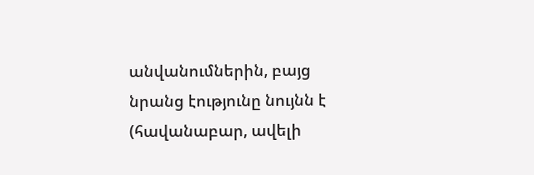անվանումներին, բայց նրանց էությունը նույնն է (հավանաբար, ավելի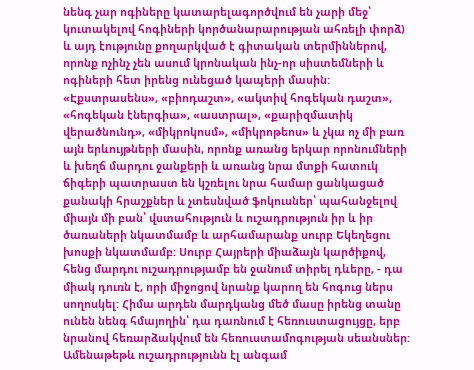նենգ չար ոգիները կատարելագործվում են չարի մեջ՝ կուտակելով հոգիների կործանարարության ահռելի փորձ) և այդ էությունը քողարկված է գիտական տերմիններով, որոնք ոչինչ չեն ասում կրոնական ինչ-որ սիստեմների և ոգիների հետ իրենց ունեցած կապերի մասին: «Էքստրասենս», «բիոդաշտ», «ակտիվ հոգեկան դաշտ», «հոգեկան էներգիա», «աստրալ», «քարիզմատիկ վերածնունդ», «միկրոկոսմ», «միկրոթեոս» և չկա ոչ մի բառ այն երևույթների մասին, որոնք առանց երկար որոնումների և խեղճ մարդու ջանքերի և առանց նրա մտքի հատուկ ճիգերի պատրաստ են կշռելու նրա համար ցանկացած քանակի հրաշքներ և չտեսնված ֆոկուսներ՝ պահանջելով միայն մի բան՝ վստահություն և ուշադրություն իր և իր ծառաների նկատմամբ և արհամարանք սուրբ Եկեղեցու խոսքի նկատմամբ: Սուրբ Հայրերի միաձայն կարծիքով, հենց մարդու ուշադրությամբ են ջանում տիրել դևերը, - դա միակ դուռն է, որի միջոցով նրանք կարող են հոգուց ներս սողոսկել: Հիմա արդեն մարդկանց մեծ մասը իրենց տանը ունեն նենգ հմայողին՝ դա դառնում է հեռուստացույցը, երբ նրանով հեռարձակվում են հեռուստամոգության սեանսներ: Ամենաթեթև ուշադրությունն էլ անգամ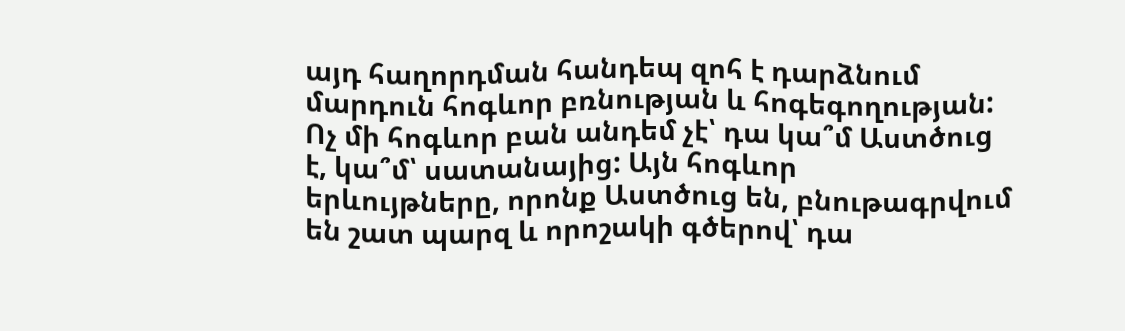այդ հաղորդման հանդեպ զոհ է դարձնում մարդուն հոգևոր բռնության և հոգեգողության:
Ոչ մի հոգևոր բան անդեմ չէ՝ դա կա՞մ Աստծուց է, կա՞մ՝ սատանայից: Այն հոգևոր
երևույթները, որոնք Աստծուց են, բնութագրվում են շատ պարզ և որոշակի գծերով՝ դա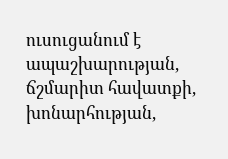ուսուցանում է ապաշխարության, ճշմարիտ հավատքի, խոնարհության,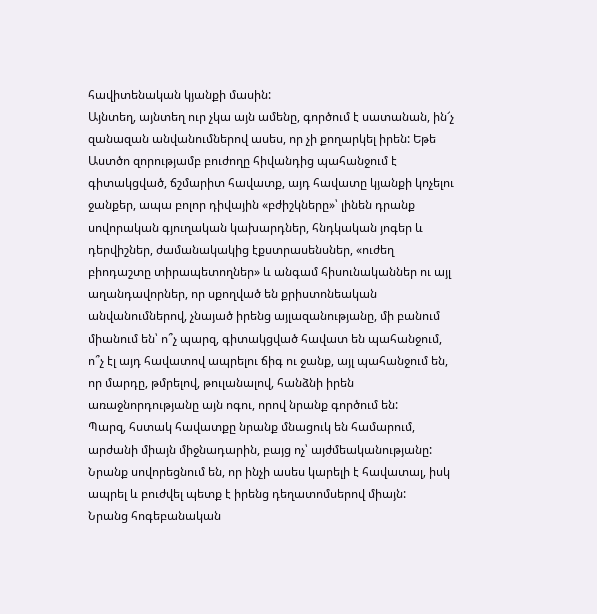հավիտենական կյանքի մասին:
Այնտեղ, այնտեղ ուր չկա այն ամենը, գործում է սատանան, ին՜չ զանազան անվանումներով ասես, որ չի քողարկել իրեն: Եթե Աստծո զորությամբ բուժողը հիվանդից պահանջում է գիտակցված, ճշմարիտ հավատք, այդ հավատը կյանքի կոչելու ջանքեր, ապա բոլոր դիվային «բժիշկները»՝ լինեն դրանք սովորական գյուղական կախարդներ, հնդկական յոգեր և դերվիշներ, ժամանակակից էքստրասենսներ, «ուժեղ բիոդաշտը տիրապետողներ» և անգամ հիսունականներ ու այլ աղանդավորներ, որ սքողված են քրիստոնեական անվանումներով, չնայած իրենց այլազանությանը, մի բանում միանում են՝ ո՞չ պարզ, գիտակցված հավատ են պահանջում, ո՞չ էլ այդ հավատով ապրելու ճիգ ու ջանք, այլ պահանջում են, որ մարդը, թմրելով, թուլանալով, հանձնի իրեն առաջնորդությանը այն ոգու, որով նրանք գործում են:
Պարզ, հստակ հավատքը նրանք մնացուկ են համարում, արժանի միայն միջնադարին, բայց ոչ՝ այժմեականությանը: Նրանք սովորեցնում են, որ ինչի ասես կարելի է հավատալ, իսկ ապրել և բուժվել պետք է իրենց դեղատոմսերով միայն:
Նրանց հոգեբանական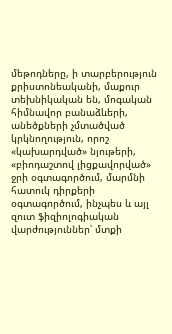մեթոդները, ի տարբերություն քրիստոնեականի, մաքուր տեխնիկական են, մոգական հիմնավոր բանաձևերի, անեծքների չմտածված կրկնողություն, որոշ «կախարդված» նյութերի, «բիոդաշտով լիցքավորված» ջրի օգտագործում, մարմնի հատուկ դիրքերի օգտագործում, ինչպես և այլ զուտ ֆիզիոլոգիական վարժություններ՝ մտքի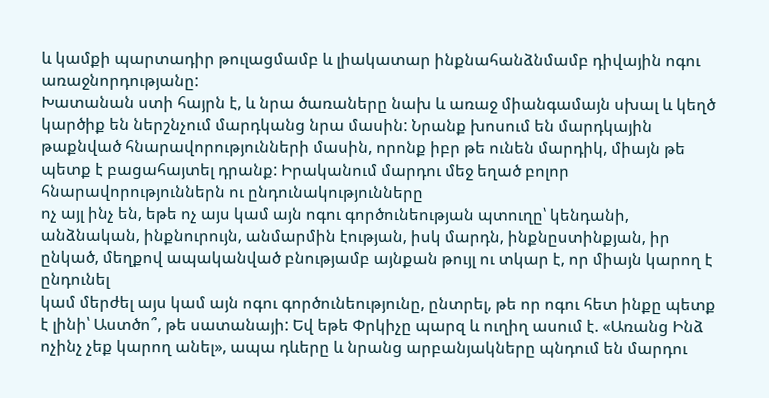և կամքի պարտադիր թուլացմամբ և լիակատար ինքնահանձնմամբ դիվային ոգու առաջնորդությանը:
Խատանան ստի հայրն է, և նրա ծառաները նախ և առաջ միանգամայն սխալ և կեղծ կարծիք են ներշնչում մարդկանց նրա մասին: Նրանք խոսում են մարդկային թաքնված հնարավորությունների մասին, որոնք իբր թե ունեն մարդիկ, միայն թե պետք է բացահայտել դրանք: Իրականում մարդու մեջ եղած բոլոր հնարավորություններն ու ընդունակությունները
ոչ այլ ինչ են, եթե ոչ այս կամ այն ոգու գործունեության պտուղը՝ կենդանի, անձնական, ինքնուրույն, անմարմին էության, իսկ մարդն, ինքնըստինքյան, իր ընկած, մեղքով ապականված բնությամբ այնքան թույլ ու տկար է, որ միայն կարող է ընդունել
կամ մերժել այս կամ այն ոգու գործունեությունը, ընտրել, թե որ ոգու հետ ինքը պետք է լինի՝ Աստծո՞, թե սատանայի: Եվ եթե Փրկիչը պարզ և ուղիղ ասում է. «Առանց Ինձ
ոչինչ չեք կարող անել», ապա դևերը և նրանց արբանյակները պնդում են մարդու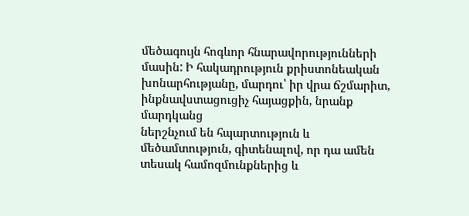մեծագույն հոգևոր հնարավորությունների մասին: Ի հակադրություն քրիստոնեական խոնարհությանը, մարդու՝ իր վրա ճշմարիտ, ինքնավստացուցիչ հայացքին, նրանք մարդկանց
ներշնչում են հպարտություն և մեծամտություն, գիտենալով, որ դա ամեն տեսակ համոզմունքներից և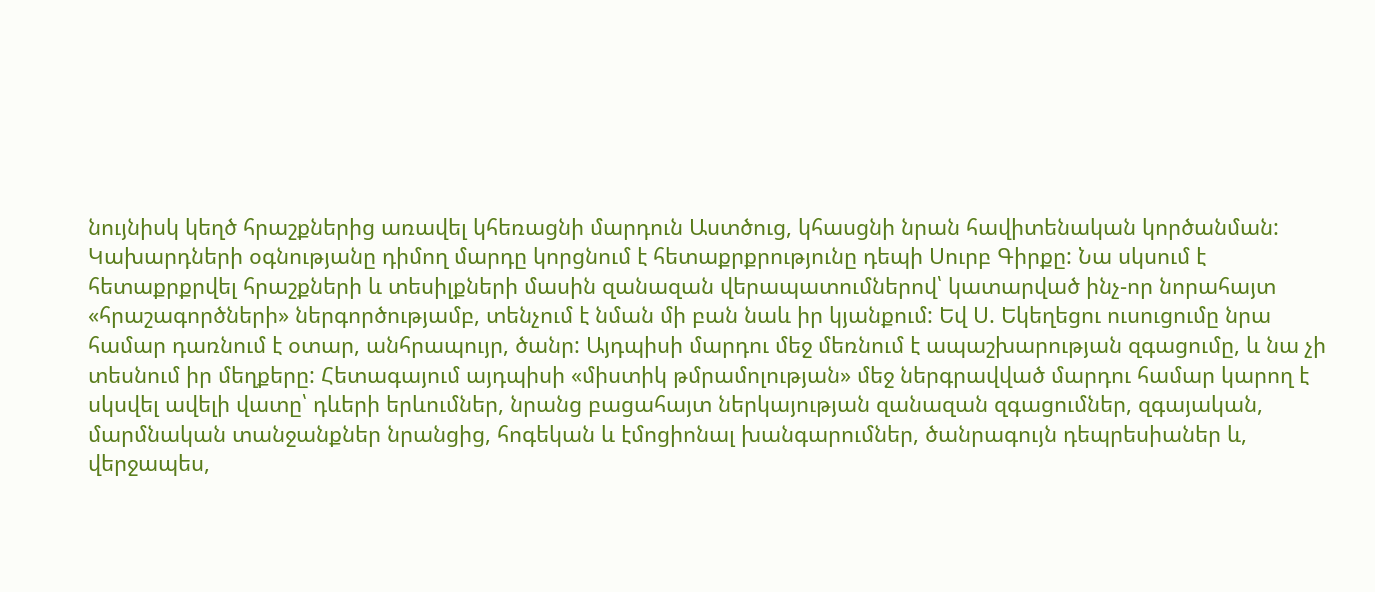նույնիսկ կեղծ հրաշքներից առավել կհեռացնի մարդուն Աստծուց, կհասցնի նրան հավիտենական կործանման:
Կախարդների օգնությանը դիմող մարդը կորցնում է հետաքրքրությունը դեպի Սուրբ Գիրքը: Նա սկսում է հետաքրքրվել հրաշքների և տեսիլքների մասին զանազան վերապատումներով՝ կատարված ինչ-որ նորահայտ «հրաշագործների» ներգործությամբ, տենչում է նման մի բան նաև իր կյանքում: Եվ Ս. Եկեղեցու ուսուցումը նրա համար դառնում է օտար, անհրապույր, ծանր: Այդպիսի մարդու մեջ մեռնում է ապաշխարության զգացումը, և նա չի տեսնում իր մեղքերը: Հետագայում այդպիսի «միստիկ թմրամոլության» մեջ ներգրավված մարդու համար կարող է սկսվել ավելի վատը՝ դևերի երևումներ, նրանց բացահայտ ներկայության զանազան զգացումներ, զգայական, մարմնական տանջանքներ նրանցից, հոգեկան և էմոցիոնալ խանգարումներ, ծանրագույն դեպրեսիաներ և, վերջապես,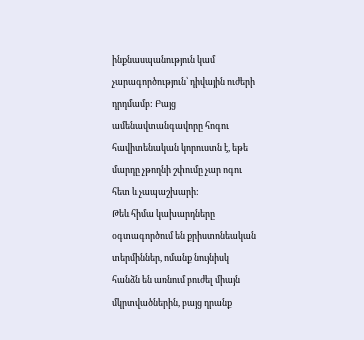ինքնասպանություն կամ չարագործություն՝ դիվային ուժերի դրդմամբ: Բայց ամենավտանգավորը հոգու հավիտենական կորուստն է, եթե մարդը չթողնի շփումը չար ոգու հետ և չապաշխարի:
Թեև հիմա կախարդները օգտագործում են քրիստոնեական տերմիններ, ոմանք նույնիսկ հանձն են առնում բուժել միայն մկրտվածներին, բայց դրանք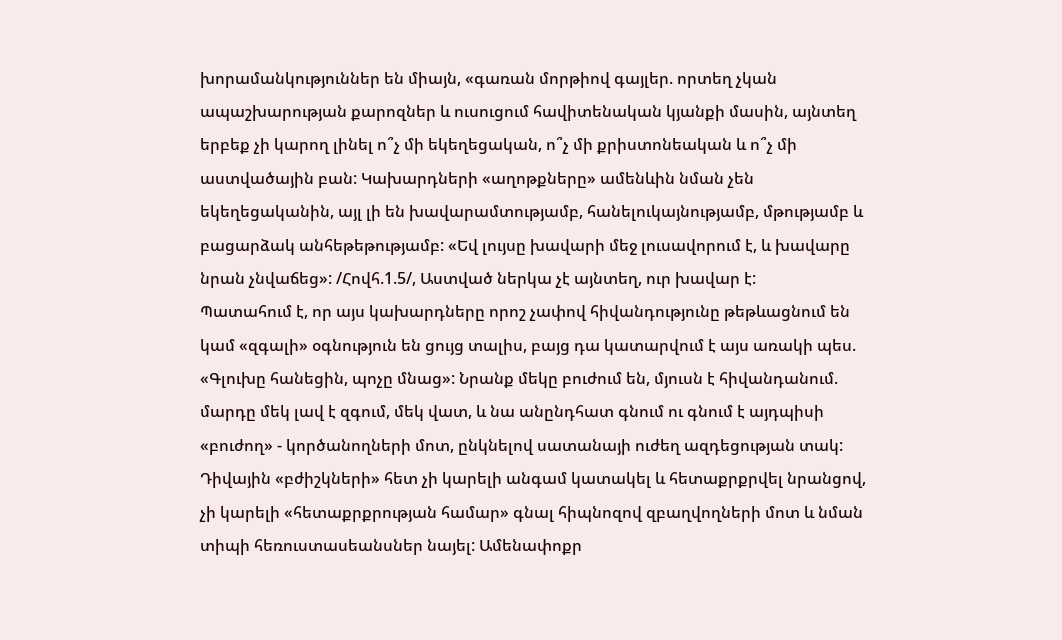խորամանկություններ են միայն, «գառան մորթիով գայլեր. որտեղ չկան ապաշխարության քարոզներ և ուսուցում հավիտենական կյանքի մասին, այնտեղ երբեք չի կարող լինել ո՞չ մի եկեղեցական, ո՞չ մի քրիստոնեական և ո՞չ մի աստվածային բան: Կախարդների «աղոթքները» ամենևին նման չեն եկեղեցականին, այլ լի են խավարամտությամբ, հանելուկայնությամբ, մթությամբ և բացարձակ անհեթեթությամբ: «Եվ լույսը խավարի մեջ լուսավորում է, և խավարը նրան չնվաճեց»: /Հովհ.1.5/, Աստված ներկա չէ այնտեղ, ուր խավար է:
Պատահում է, որ այս կախարդները որոշ չափով հիվանդությունը թեթևացնում են կամ «զգալի» օգնություն են ցույց տալիս, բայց դա կատարվում է այս առակի պես. «Գլուխը հանեցին, պոչը մնաց»: Նրանք մեկը բուժում են, մյուսն է հիվանդանում. մարդը մեկ լավ է զգում, մեկ վատ, և նա անընդհատ գնում ու գնում է այդպիսի «բուժող» - կործանողների մոտ, ընկնելով սատանայի ուժեղ ազդեցության տակ: Դիվային «բժիշկների» հետ չի կարելի անգամ կատակել և հետաքրքրվել նրանցով, չի կարելի «հետաքրքրության համար» գնալ հիպնոզով զբաղվողների մոտ և նման տիպի հեռուստասեանսներ նայել: Ամենափոքր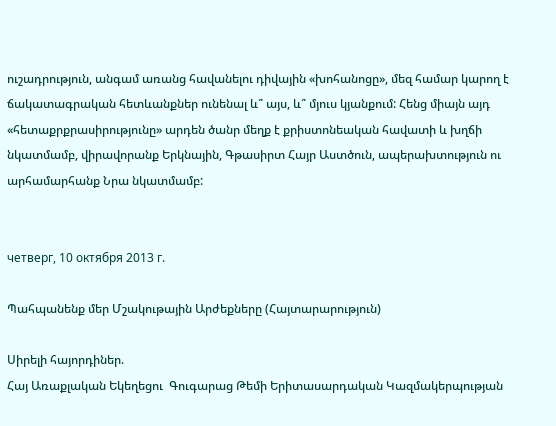ուշադրություն, անգամ առանց հավանելու դիվային «խոհանոցը», մեզ համար կարող է ճակատագրական հետևանքներ ունենալ և՞ այս, և՞ մյուս կյանքում: Հենց միայն այդ «հետաքրքրասիրությունը» արդեն ծանր մեղք է քրիստոնեական հավատի և խղճի նկատմամբ, վիրավորանք Երկնային, Գթասիրտ Հայր Աստծուն, ապերախտություն ու արհամարհանք Նրա նկատմամբ:


четверг, 10 октября 2013 г.

Պահպանենք մեր Մշակութային Արժեքները (Հայտարարություն)

Սիրելի հայորդիներ.
Հայ Առաքլական Եկեղեցու  Գուգարաց Թեմի Երիտասարդական Կազմակերպության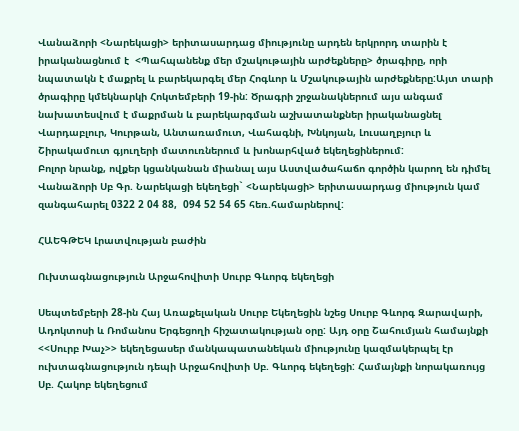Վանաձորի <Նարեկացի> երիտասարդաց միությունը արդեն երկրորդ տարին է իրականացնում է  <Պահպանենք մեր մշակութային արժեքները> ծրագիրը, որի նպատակն է մաքրել և բարեկարգել մեր Հոգևոր և Մշակութային արժեքները:Այտ տարի ծրագիրը կմեկնարկի Հոկտեմբերի 19-ին: Ծրագրի շրջանակներում այս անգամ նախատեսվում է մաքրման և բարեկարգման աշխատանքներ իրականացնել Վարդաբլուր, Կուրթան, Անտառամուտ, Վահագնի, Խնկոյան, Լուսաղբյուր և Շիրակամուտ գյուղերի մատուռներում և խոնարհված եկեղեցիներում:
Բոլոր նրանք, ովքեր կցանկանան միանալ այս Աստվածահաճո գործին կարող են դիմել Վանաձորի Սբ Գր. Նարեկացի եկեղեցի` <Նարեկացի> երիտասարդաց միություն կամ զանգահարել 0322 2 04 88,  094 52 54 65 հեռ.համարներով:

ՀԱԵԳԹԵԿ Լրատվության բաժին

Ուխտագնացություն Արջահովիտի Սուրբ Գևորգ եկեղեցի

Սեպտեմբերի 28-ին Հայ Առաքելական Սուրբ Եկեղեցին նշեց Սուրբ Գևորգ Զարավարի, Ադոկտոսի և Ռոմանոս Երգեցողի հիշատակության օրը: Այդ օրը Շահումյան համայնքի <<Սուրբ Խաչ>> եկեղեցասեր մանկապատանեկան միությունը կազմակերպել էր ուխտագնացություն դեպի Արջահովիտի Սբ. Գևորգ եկեղեցի: Համայնքի նորակառույց Սբ. Հակոբ եկեղեցում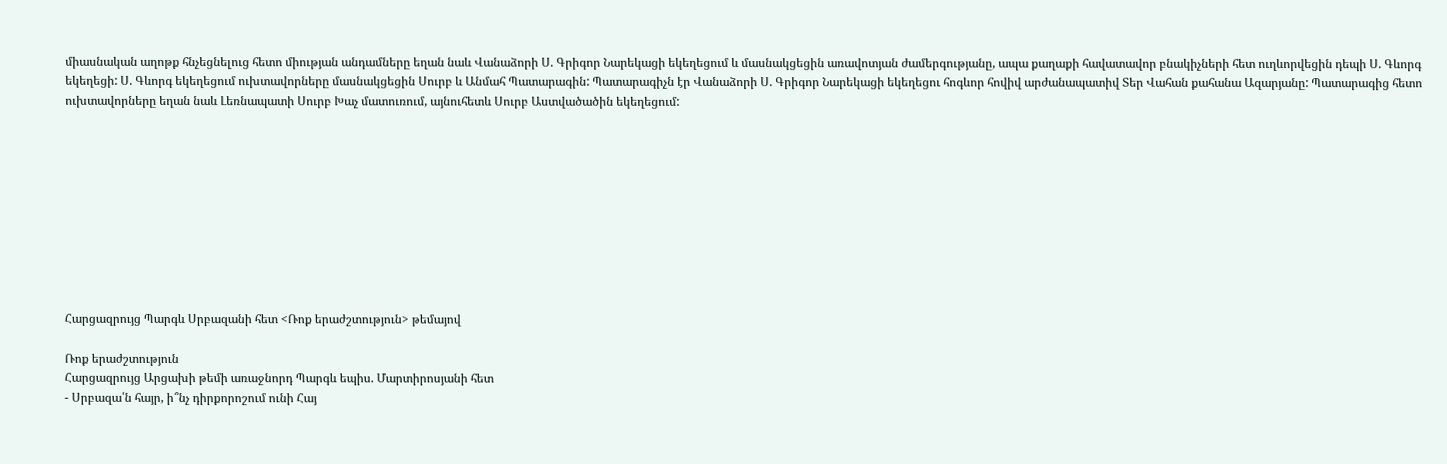միասնական աղոթք հնչեցնելուց հետո միության անդամները եղան նաև Վանաձորի Ս. Գրիգոր Նարեկացի եկեղեցում և մասնակցեցին առավոտյան ժամերգությանը, ապա քաղաքի հավատավոր բնակիչների հետ ուղևորվեցին դեպի Ս. Գևորգ եկեղեցի: Ս. Գևորգ եկեղեցում ուխտավորները մասնակցեցին Սուրբ և Անմահ Պատարագին: Պատարագիչն էր Վանաձորի Ս. Գրիգոր Նարեկացի եկեղեցու հոգևոր հովիվ արժանապատիվ Տեր Վահան քահանա Ազարյանը: Պատարագից հետո ուխտավորները եղան նաև Լեռնապատի Սուրբ Խաչ մատուռում, այնուհետև Սուրբ Աստվածածին եկեղեցում:










Հարցազրույց Պարգև Սրբազանի հետ <Ռոք երաժշտություն> թեմայով

Ռոք երաժշտություն
Հարցազրույց Արցախի թեմի առաջնորդ Պարգև եպիս. Մարտիրոսյանի հետ
- Սրբազա՛ն հայր, ի՞նչ դիրքորոշում ունի Հայ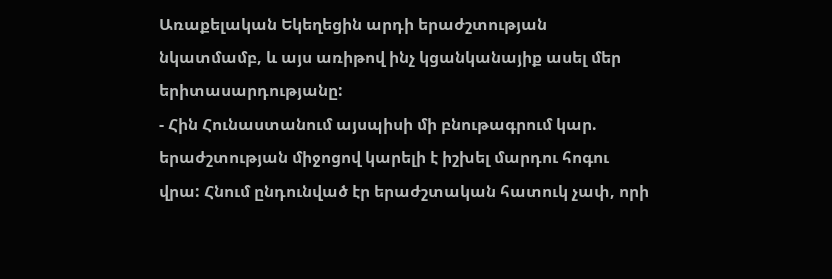Առաքելական Եկեղեցին արդի երաժշտության նկատմամբ, և այս առիթով ինչ կցանկանայիք ասել մեր երիտասարդությանը:
- Հին Հունաստանում այսպիսի մի բնութագրում կար. երաժշտության միջոցով կարելի է իշխել մարդու հոգու վրա: Հնում ընդունված էր երաժշտական հատուկ չափ, որի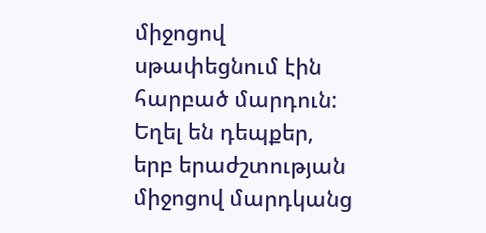միջոցով սթափեցնում էին հարբած մարդուն: Եղել են դեպքեր, երբ երաժշտության միջոցով մարդկանց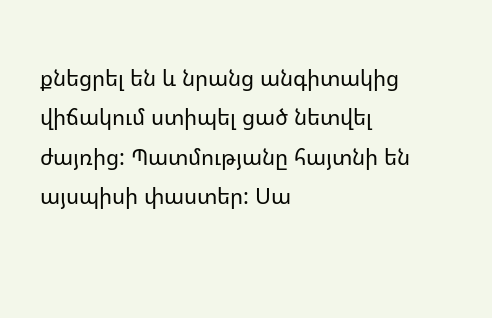քնեցրել են և նրանց անգիտակից վիճակում ստիպել ցած նետվել ժայռից: Պատմությանը հայտնի են այսպիսի փաստեր: Սա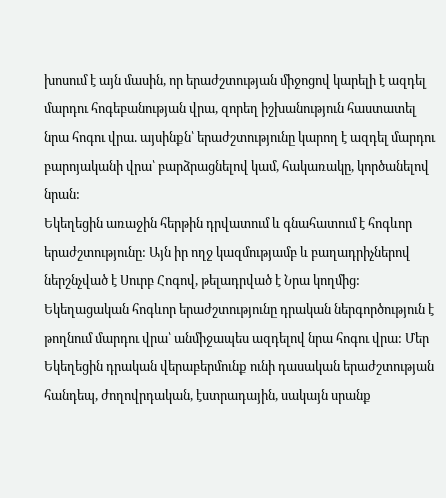խոսում է այն մասին, որ երաժշտության միջոցով կարելի է ազդել մարդու հոգեբանության վրա, զորեղ իշխանություն հաստատել նրա հոգու վրա. այսինքն՝ երաժշտությունը կարող է ազդել մարդու բարոյականի վրա՝ բարձրացնելով կամ, հակառակը, կործանելով նրան:
Եկեղեցին առաջին հերթին դրվատում և գնահատում է հոգևոր երաժշտությունը: Այն իր ողջ կազմությամբ և բաղադրիչներով ներշնչված է Սուրբ Հոգով, թելադրված է Նրա կողմից: Եկեղացական հոգևոր երաժշտությունը դրական ներգործություն է թողնում մարդու վրա՝ անմիջապես ազդելով նրա հոգու վրա: Մեր Եկեղեցին դրական վերաբերմունք ունի դասական երաժշտության հանդեպ, ժողովրդական, էստրադային, սակայն սրանք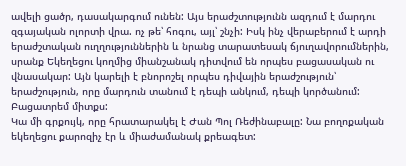ավելի ցածր, դասակարգում ունեն: Այս երաժշտությունն ազդում է մարդու զգայական ոլորտի վրա. ոչ թե՝ հոգու, այլ՝ շնչի: Իսկ ինչ վերաբերում է արդի երաժշտական ուղղություններին և նրանց տարատեսակ ճյուղավորումներին, սրանք Եկեղեցու կողմից միանշանակ դիտվում են որպես բացասական ու վնասակար: Այն կարելի է բնորոշել որպես դիվային երաժշություն՝ երաժշություն, որը մարդուն տանում է դեպի անկում, դեպի կործանում: Բացատրեմ միտքս:
Կա մի գրքույկ, որը հրատարակել է Ժան Պոլ Ռեժինաբալը: Նա բողոքական եկեղեցու քարոզիչ էր և միաժամանակ քրեագետ: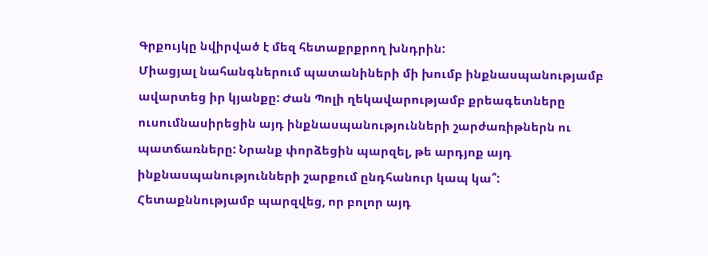Գրքույկը նվիրված է մեզ հետաքրքրող խնդրին:
Միացյալ նահանգներում պատանիների մի խումբ ինքնասպանությամբ ավարտեց իր կյանքը: Ժան Պոլի ղեկավարությամբ քրեագետները ուսումնասիրեցին այդ ինքնասպանությունների շարժառիթներն ու պատճառները: Նրանք փորձեցին պարզել, թե արդյոք այդ ինքնասպանությունների շարքում ընդհանուր կապ կա՞:
Հետաքննությամբ պարզվեց, որ բոլոր այդ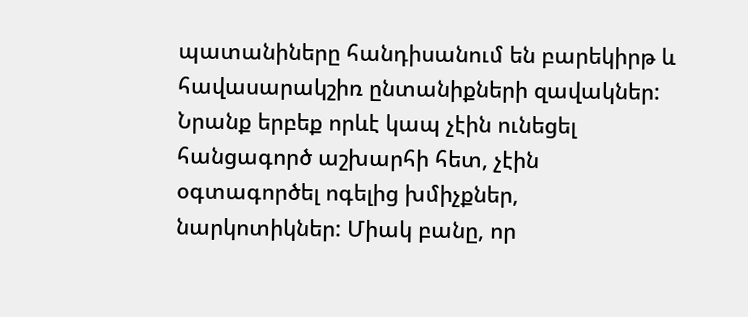պատանիները հանդիսանում են բարեկիրթ և հավասարակշիռ ընտանիքների զավակներ: Նրանք երբեք որևէ կապ չէին ունեցել հանցագործ աշխարհի հետ, չէին օգտագործել ոգելից խմիչքներ, նարկոտիկներ: Միակ բանը, որ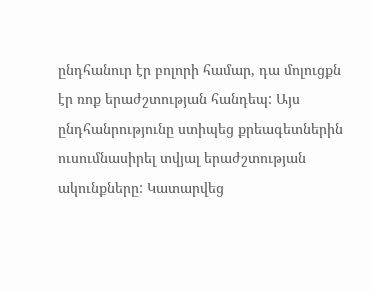ընդհանուր էր բոլորի համար, դա մոլուցքն էր ռոք երաժշտության հանդեպ: Այս ընդհանրությունը ստիպեց քրեագետներին ուսումնասիրել տվյալ երաժշտության ակունքները: Կատարվեց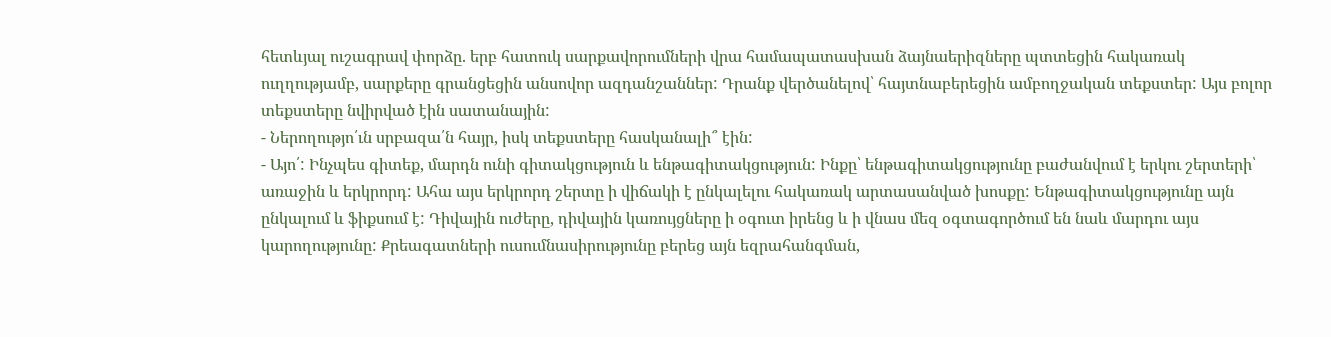հետևյալ ուշագրավ փորձը. երբ հատուկ սարքավորումների վրա համապատասխան ձայնաերիզները պտտեցին հակառակ ուղղությամբ, սարքերը գրանցեցին անսովոր ազդանշաններ: Դրանք վերծանելով՝ հայտնաբերեցին ամբողջական տեքստեր: Այս բոլոր տեքստերը նվիրված էին սատանային:
- Ներողությո՛ւն սրբազա՛ն հայր, իսկ տեքստերը հասկանալի՞ էին:
- Այո՛: Ինչպես գիտեք, մարդն ունի գիտակցություն և ենթագիտակցություն: Ինքը՝ ենթագիտակցությունը բաժանվում է երկու շերտերի՝ առաջին և երկրորդ: Ահա այս երկրորդ շերտը ի վիճակի է ընկալելու հակառակ արտասանված խոսքը: Ենթագիտակցությունը այն ընկալում և ֆիքսում է: Դիվային ուժերը, դիվային կառույցները ի օգուտ իրենց և ի վնաս մեզ օգտագործում են նաև մարդու այս կարողությունը: Քրեագատների ուսումնասիրությունը բերեց այն եզրահանգման,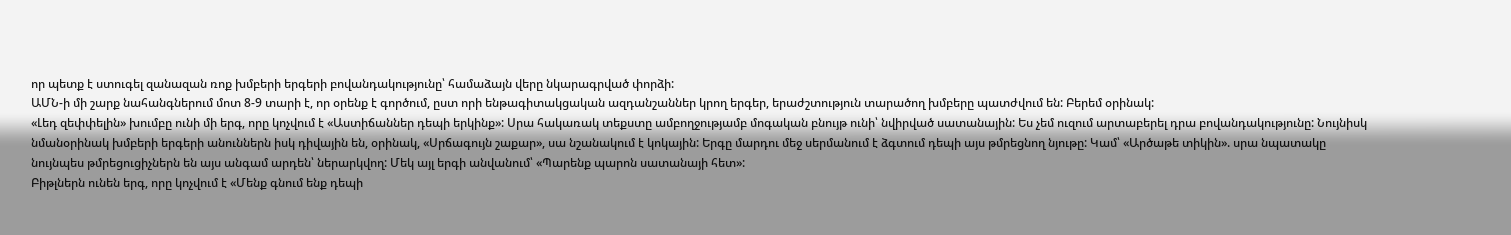որ պետք է ստուգել զանազան ռոք խմբերի երգերի բովանդակությունը՝ համաձայն վերը նկարագրված փորձի:
ԱՄՆ-ի մի շարք նահանգներում մոտ 8-9 տարի է, որ օրենք է գործում, ըստ որի ենթագիտակցական ազդանշաններ կրող երգեր, երաժշտություն տարածող խմբերը պատժվում են: Բերեմ օրինակ:
«Լեդ զեփփելին» խումբը ունի մի երգ, որը կոչվում է «Աստիճաններ դեպի երկինք»: Սրա հակառակ տեքստը ամբողջությամբ մոգական բնույթ ունի՝ նվիրված սատանային: Ես չեմ ուզում արտաբերել դրա բովանդակությունը: Նույնիսկ նմանօրինակ խմբերի երգերի անուններն իսկ դիվային են, օրինակ, «Սրճագույն շաքար», սա նշանակում է կոկային: Երգը մարդու մեջ սերմանում է ձգտում դեպի այս թմրեցնող նյութը: Կամ՝ «Արծաթե տիկին». սրա նպատակը նույնպես թմրեցուցիչներն են այս անգամ արդեն՝ ներարկվող: Մեկ այլ երգի անվանում՝ «Պարենք պարոն սատանայի հետ»:
Բիթլներն ունեն երգ, որը կոչվում է «Մենք գնում ենք դեպի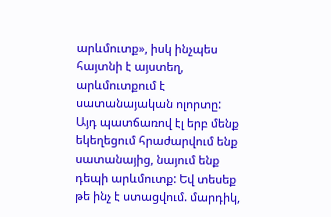արևմուտք», իսկ ինչպես հայտնի է այստեղ, արևմուտքում է սատանայական ոլորտը: Այդ պատճառով էլ երբ մենք եկեղեցում հրաժարվում ենք սատանայից, նայում ենք դեպի արևմուտք: Եվ տեսեք թե ինչ է ստացվում. մարդիկ,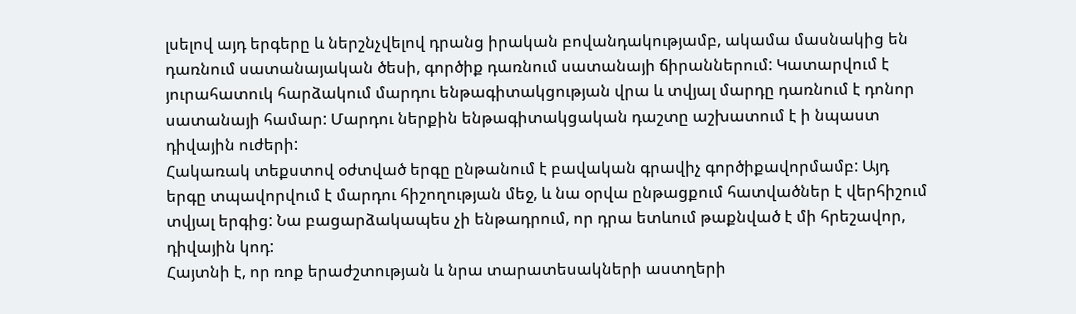լսելով այդ երգերը և ներշնչվելով դրանց իրական բովանդակությամբ, ակամա մասնակից են դառնում սատանայական ծեսի, գործիք դառնում սատանայի ճիրաններում: Կատարվում է յուրահատուկ հարձակում մարդու ենթագիտակցության վրա և տվյալ մարդը դառնում է դոնոր սատանայի համար: Մարդու ներքին ենթագիտակցական դաշտը աշխատում է ի նպաստ դիվային ուժերի:
Հակառակ տեքստով օժտված երգը ընթանում է բավական գրավիչ գործիքավորմամբ: Այդ երգը տպավորվում է մարդու հիշողության մեջ, և նա օրվա ընթացքում հատվածներ է վերհիշում տվյալ երգից: Նա բացարձակապես չի ենթադրում, որ դրա ետևում թաքնված է մի հրեշավոր, դիվային կոդ:
Հայտնի է, որ ռոք երաժշտության և նրա տարատեսակների աստղերի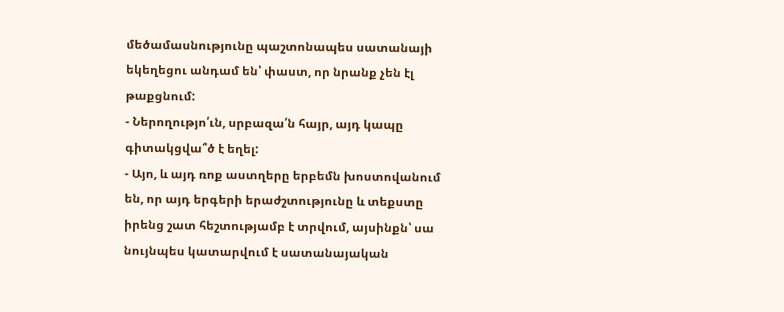մեծամասնությունը պաշտոնապես սատանայի եկեղեցու անդամ են՝ փաստ, որ նրանք չեն էլ թաքցնում:
- Ներողությո՛ւն, սրբազա՛ն հայր, այդ կապը գիտակցվա՞ծ է եղել:
- Այո, և այդ ռոք աստղերը երբեմն խոստովանում են, որ այդ երգերի երաժշտությունը և տեքստը իրենց շատ հեշտությամբ է տրվում, այսինքն՝ սա նույնպես կատարվում է սատանայական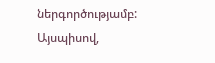ներգործությամբ:
Այսպիսով,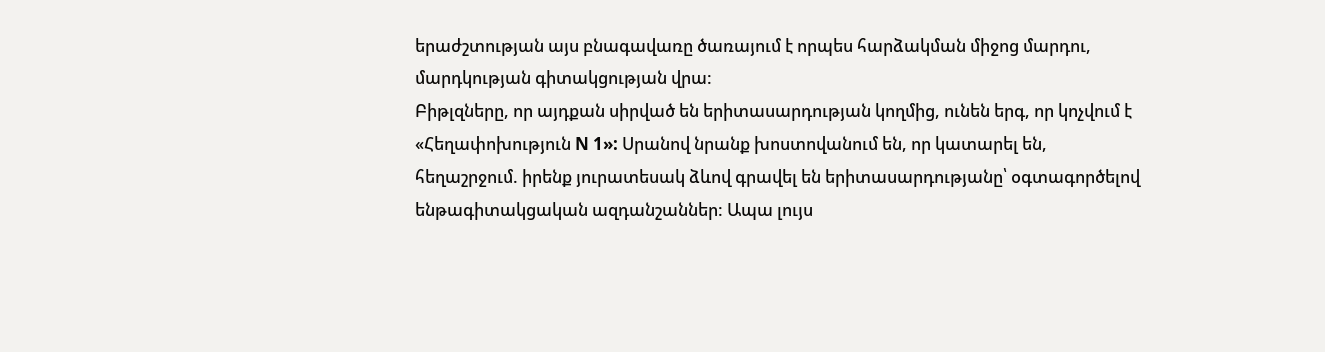երաժշտության այս բնագավառը ծառայում է որպես հարձակման միջոց մարդու, մարդկության գիտակցության վրա:
Բիթլզները, որ այդքան սիրված են երիտասարդության կողմից, ունեն երգ, որ կոչվում է «Հեղափոխություն N 1»: Սրանով նրանք խոստովանում են, որ կատարել են, հեղաշրջում. իրենք յուրատեսակ ձևով գրավել են երիտասարդությանը՝ օգտագործելով ենթագիտակցական ազդանշաններ: Ապա լույս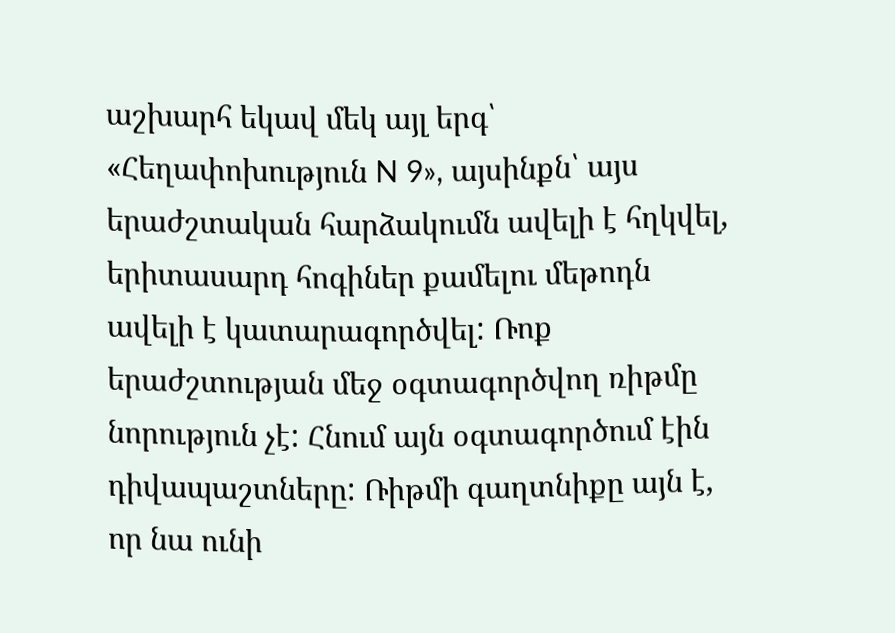աշխարհ եկավ մեկ այլ երգ՝ «Հեղափոխություն N 9», այսինքն՝ այս երաժշտական հարձակումն ավելի է հղկվել, երիտասարդ հոգիներ քամելու մեթոդն ավելի է կատարագործվել: Ռոք երաժշտության մեջ օգտագործվող ռիթմը նորություն չէ: Հնում այն օգտագործում էին դիվապաշտները: Ռիթմի գաղտնիքը այն է, որ նա ունի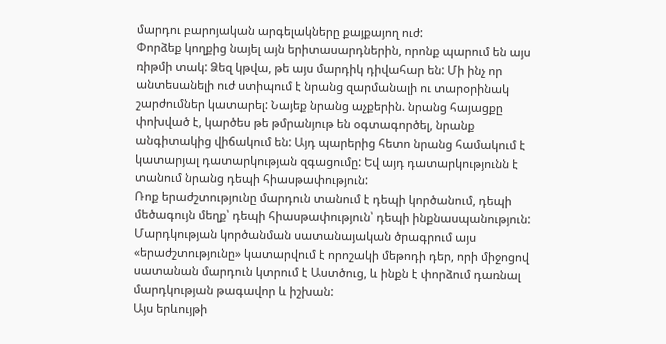մարդու բարոյական արգելակները քայքայող ուժ:
Փորձեք կողքից նայել այն երիտասարդներին, որոնք պարում են այս ռիթմի տակ: Ձեզ կթվա, թե այս մարդիկ դիվահար են: Մի ինչ որ անտեսանելի ուժ ստիպում է նրանց զարմանալի ու տարօրինակ շարժումներ կատարել: Նայեք նրանց աչքերին. նրանց հայացքը փոխված է, կարծես թե թմրանյութ են օգտագործել, նրանք անգիտակից վիճակում են: Այդ պարերից հետո նրանց համակում է կատարյալ դատարկության զգացումը: Եվ այդ դատարկությունն է տանում նրանց դեպի հիասթափություն:
Ռոք երաժշտությունը մարդուն տանում է դեպի կործանում, դեպի մեծագույն մեղք՝ դեպի հիասթափություն՝ դեպի ինքնասպանություն: Մարդկության կործանման սատանայական ծրագրում այս «երաժշտությունը» կատարվում է որոշակի մեթոդի դեր, որի միջոցով սատանան մարդուն կտրում է Աստծուց, և ինքն է փորձում դառնալ մարդկության թագավոր և իշխան:
Այս երևույթի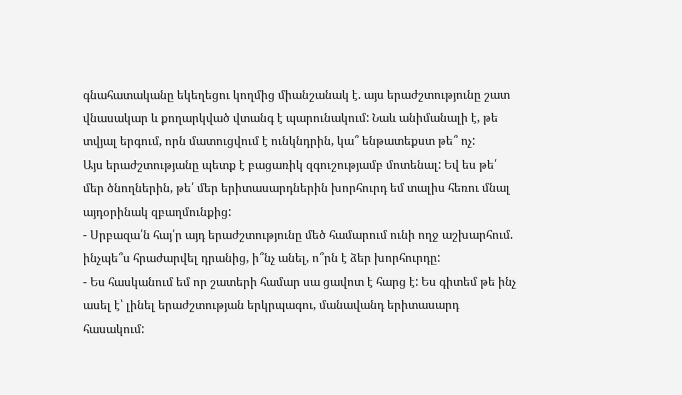գնահատականը եկեղեցու կողմից միանշանակ է. այս երաժշտությունը շատ վնասակար և քողարկված վտանգ է պարունակում: Նաև անիմանալի է, թե տվյալ երգում, որն մատուցվում է ունկնդրին, կա՞ ենթատեքստ թե՞ ոչ:
Այս երաժշտությանը պետք է բացառիկ զգուշությամբ մոտենալ: Եվ ես թե՛ մեր ծնողներին, թե՛ մեր երիտասարդներին խորհուրդ եմ տալիս հեռու մնալ այդօրինակ զբաղմունքից:
- Սրբազա՛ն հայ՛ր այդ երաժշտությունը մեծ համարում ունի ողջ աշխարհում. ինչպե՞ս հրաժարվել դրանից, ի՞նչ անել, ո՞րն է ձեր խորհուրդը:
- Ես հասկանում եմ որ շատերի համար սա ցավոտ է հարց է: Ես գիտեմ թե ինչ ասել է՝ լինել երաժշտության երկրպագու, մանավանդ երիտասարդ հասակում: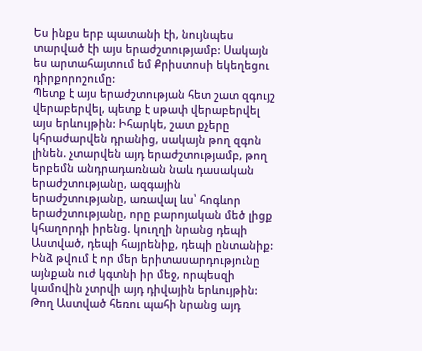Ես ինքս երբ պատանի էի, նույնպես տարված էի այս երաժշտությամբ: Սակայն ես արտահայտում եմ Քրիստոսի եկեղեցու դիրքորոշումը:
Պետք է այս երաժշտության հետ շատ զգույշ վերաբերվել, պետք է սթափ վերաբերվել այս երևույթին: Իհարկե, շատ քչերը կհրաժարվեն դրանից, սակայն թող զգոն լինեն. չտարվեն այդ երաժշտությամբ, թող երբեմն անդրադառնան նաև դասական երաժշտությանը, ազգային երաժշտությանը, առավալ ևս՝ հոգևոր երաժշտությանը, որը բարոյական մեծ լիցք կհաղորդի իրենց. կուղղի նրանց դեպի Աստված, դեպի հայրենիք, դեպի ընտանիք:
Ինձ թվում է որ մեր երիտասարդությունը այնքան ուժ կգտնի իր մեջ, որպեսզի կամովին չտրվի այդ դիվային երևույթին:
Թող Աստված հեռու պահի նրանց այդ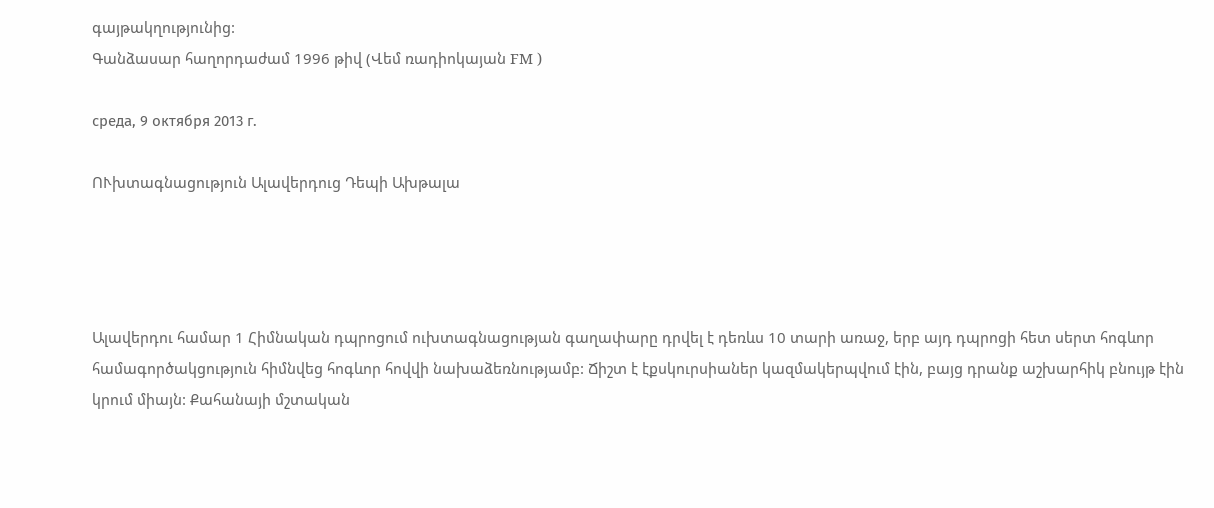գայթակղությունից:
Գանձասար հաղորդաժամ 1996 թիվ (Վեմ ռադիոկայան FM )

среда, 9 октября 2013 г.

ՈՒխտագնացություն Ալավերդուց Դեպի Ախթալա




Ալավերդու համար 1 Հիմնական դպրոցում ուխտագնացության գաղափարը դրվել է դեռևս 10 տարի առաջ, երբ այդ դպրոցի հետ սերտ հոգևոր համագործակցություն հիմնվեց հոգևոր հովվի նախաձեռնությամբ: Ճիշտ է էքսկուրսիաներ կազմակերպվում էին, բայց դրանք աշխարհիկ բնույթ էին կրում միայն: Քահանայի մշտական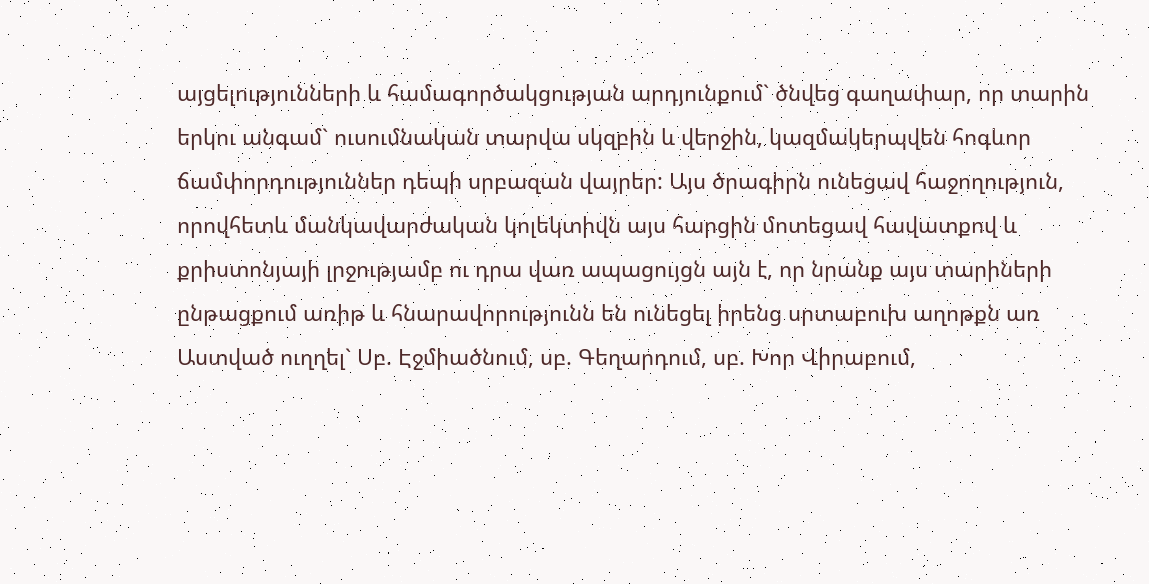այցելությունների և համագործակցության արդյունքում` ծնվեց գաղափար, որ տարին երկու անգամ` ուսումնական տարվա սկզբին և վերջին, կազմակերպվեն հոգևոր ճամփորդություններ դեպի սրբազան վայրեր: Այս ծրագիրն ունեցավ հաջողություն, որովհետև մանկավարժական կոլեկտիվն այս հարցին մոտեցավ հավատքով և քրիստոնյայի լրջությամբ ու դրա վառ ապացույցն այն է, որ նրանք այս տարիների ընթացքում առիթ և հնարավորությունն են ունեցել իրենց սրտաբուխ աղոթքն առ Աստված ուղղել` Սբ. Էջմիածնում, սբ. Գեղարդում, սբ. Խոր Վիրաբում,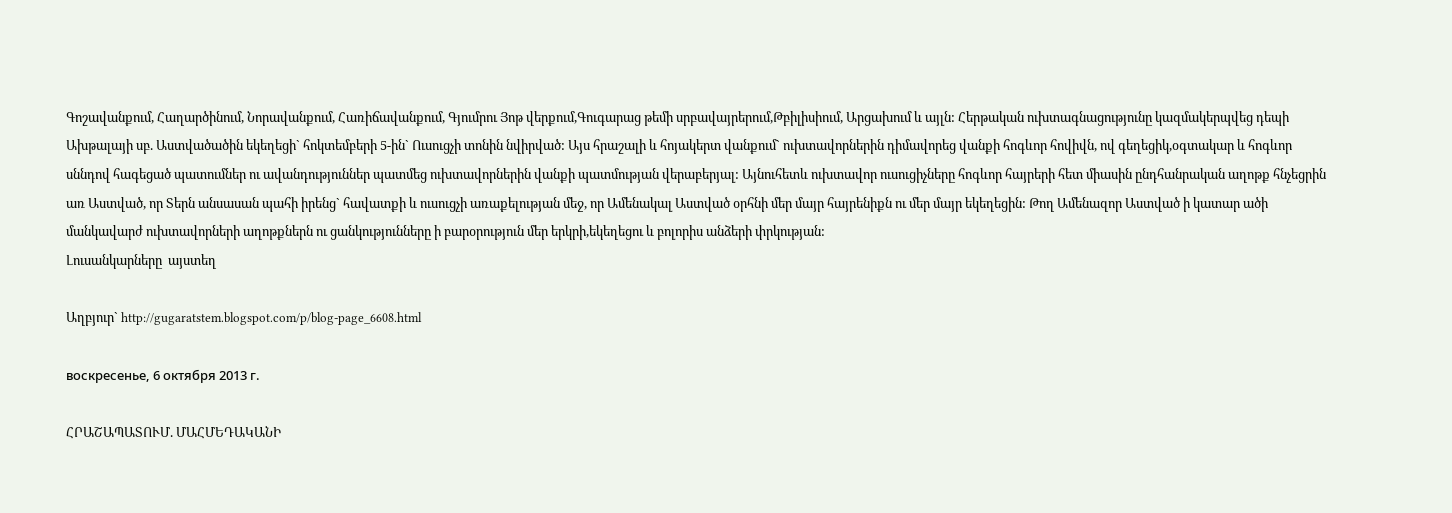Գոշավանքում, Հաղարծինում, Նորավանքում, Հառիճավանքում, Գյումրու Յոթ վերքում,Գուգարաց թեմի սրբավայրերում,Թբիլիսիում, Արցախում և այլն: Հերթական ուխտագնացությունը կազմակերպվեց դեպի Ախթալայի սբ. Աստվածածին եկեղեցի` հոկտեմբերի 5-ին` Ուսուցչի տոնին նվիրված: Այս հրաշալի և հոյակերտ վանքում` ուխտավորներին դիմավորեց վանքի հոգևոր հովիվն, ով գեղեցիկ,օգտակար և հոգևոր սննդով հագեցած պատումներ ու ավանդություններ պատմեց ուխտավորներին վանքի պատմության վերաբերյալ: Այնուհետև ուխտավոր ուսուցիչները հոգևոր հայրերի հետ միասին ընդհանրական աղոթք հնչեցրին առ Աստված, որ Տերն անսասան պահի իրենց` հավատքի և ուսուցչի առաքելության մեջ, որ Ամենակալ Աստված օրհնի մեր մայր հայրենիքն ու մեր մայր եկեղեցին: Թող Ամենազոր Աստված ի կատար ածի մանկավարժ ուխտավորների աղոթքներն ու ցանկությունները ի բարօրություն մեր երկրի,եկեղեցու և բոլորիս անձերի փրկության:
Լուսանկարները  այստեղ

Աղբյուր` http://gugaratstem.blogspot.com/p/blog-page_6608.html

воскресенье, 6 октября 2013 г.

ՀՐԱՇԱՊԱՏՈՒՄ. ՄԱՀՄԵԴԱԿԱՆԻ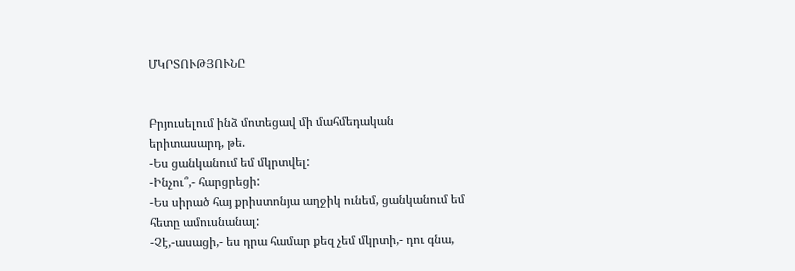ՄԿՐՏՈՒԹՅՈՒՆԸ


Բրյուսելում ինձ մոտեցավ մի մահմեդական երիտասարդ, թե.
-Ես ցանկանում եմ մկրտվել:
-Ինչու՞,- հարցրեցի:
-Ես սիրած հայ քրիստոնյա աղջիկ ունեմ, ցանկանում եմ հետը ամուսնանալ:
-Չէ,-ասացի,- ես դրա համար քեզ չեմ մկրտի,- դու գնա,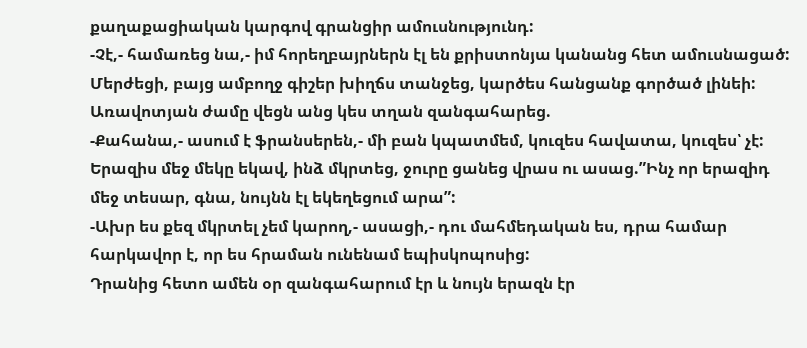քաղաքացիական կարգով գրանցիր ամուսնությունդ:
-Չէ,- համառեց նա,- իմ հորեղբայրներն էլ են քրիստոնյա կանանց հետ ամուսնացած:
Մերժեցի, բայց ամբողջ գիշեր խիղճս տանջեց, կարծես հանցանք գործած լինեի: Առավոտյան ժամը վեցն անց կես տղան զանգահարեց.
-Քահանա,- ասում է ֆրանսերեն,- մի բան կպատմեմ, կուզես հավատա, կուզես՝ չէ: Երազիս մեջ մեկը եկավ, ինձ մկրտեց, ջուրը ցանեց վրաս ու ասաց.”Ինչ որ երազիդ մեջ տեսար, գնա, նույնն էլ եկեղեցում արա”:
-Ախր ես քեզ մկրտել չեմ կարող,- ասացի,- դու մահմեդական ես, դրա համար հարկավոր է, որ ես հրաման ունենամ եպիսկոպոսից:
Դրանից հետո ամեն օր զանգահարում էր և նույն երազն էր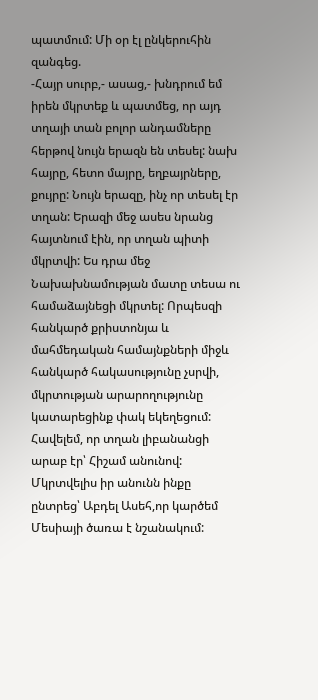պատմում: Մի օր էլ ընկերուհին զանգեց.
-Հայր սուրբ,- ասաց,- խնդրում եմ իրեն մկրտեք և պատմեց, որ այդ տղայի տան բոլոր անդամները հերթով նույն երազն են տեսել: նախ հայրը, հետո մայրը, եղբայրները, քույրը: Նույն երազը, ինչ որ տեսել էր տղան: Երազի մեջ ասես նրանց հայտնում էին, որ տղան պիտի մկրտվի: Ես դրա մեջ Նախախնամության մատը տեսա ու համաձայնեցի մկրտել: Որպեսզի հանկարծ քրիստոնյա և մահմեդական համայնքների միջև հանկարծ հակասությունը չսրվի, մկրտության արարողությունը կատարեցինք փակ եկեղեցում:
Հավելեմ, որ տղան լիբանանցի արաբ էր՝ Հիշամ անունով: Մկրտվելիս իր անունն ինքը ընտրեց՝ Աբդել Ասեհ,որ կարծեմ Մեսիայի ծառա է նշանակում: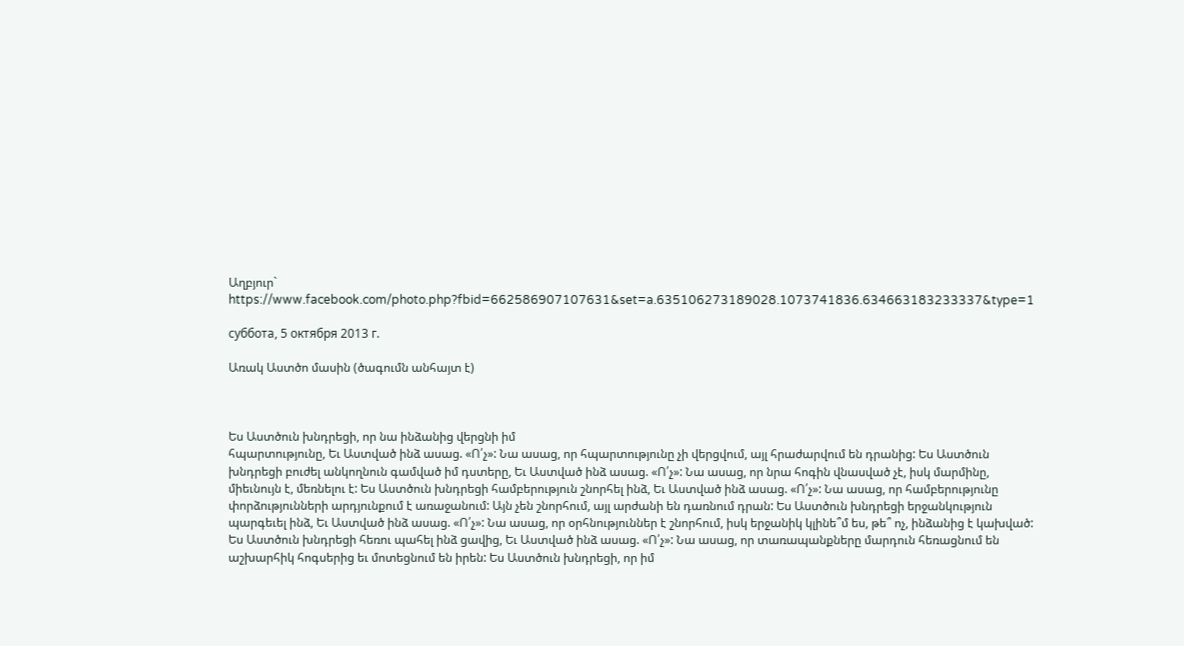Աղբյուր` https://www.facebook.com/photo.php?fbid=662586907107631&set=a.635106273189028.1073741836.634663183233337&type=1

суббота, 5 октября 2013 г.

Առակ Աստծո մասին (ծագումն անհայտ է)



Ես Աստծուն խնդրեցի, որ նա ինձանից վերցնի իմ
հպարտությունը, Եւ Աստված ինձ ասաց. «Ո՛չ»: Նա ասաց, որ հպարտությունը չի վերցվում, այլ հրաժարվում են դրանից: Ես Աստծուն խնդրեցի բուժել անկողնուն գամված իմ դստերը, Եւ Աստված ինձ ասաց. «Ո՛չ»: Նա ասաց, որ նրա հոգին վնասված չէ, իսկ մարմինը, միեւնույն է, մեռնելու է: Ես Աստծուն խնդրեցի համբերություն շնորհել ինձ, Եւ Աստված ինձ ասաց. «Ո՛չ»: Նա ասաց, որ համբերությունը փորձությունների արդյունքում է առաջանում: Այն չեն շնորհում, այլ արժանի են դառնում դրան: Ես Աստծուն խնդրեցի երջանկություն պարգեւել ինձ, Եւ Աստված ինձ ասաց. «Ո՛չ»: Նա ասաց, որ օրհնություններ է շնորհում, իսկ երջանիկ կլինե՞մ ես, թե՞ ոչ, ինձանից է կախված: Ես Աստծուն խնդրեցի հեռու պահել ինձ ցավից, Եւ Աստված ինձ ասաց. «Ո՛չ»: Նա ասաց, որ տառապանքները մարդուն հեռացնում են աշխարհիկ հոգսերից եւ մոտեցնում են իրեն: Ես Աստծուն խնդրեցի, որ իմ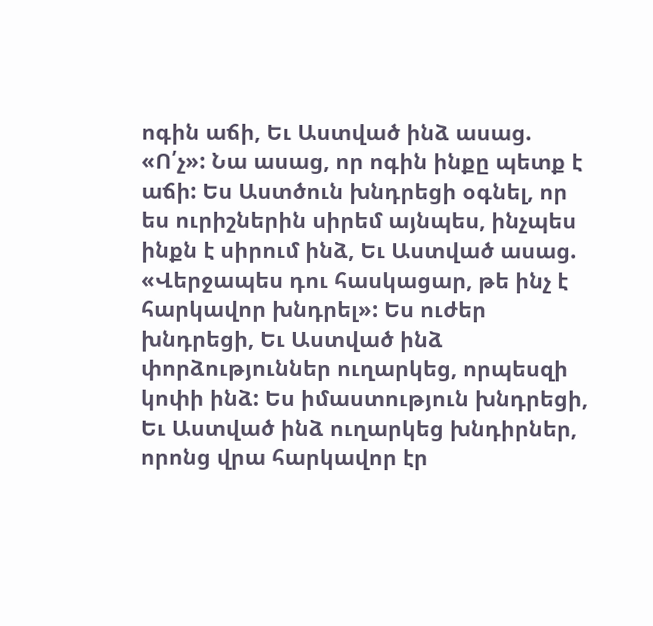ոգին աճի, Եւ Աստված ինձ ասաց. «Ո՛չ»: Նա ասաց, որ ոգին ինքը պետք է աճի: Ես Աստծուն խնդրեցի օգնել, որ ես ուրիշներին սիրեմ այնպես, ինչպես ինքն է սիրում ինձ, Եւ Աստված ասաց. «Վերջապես դու հասկացար, թե ինչ է հարկավոր խնդրել»: Ես ուժեր խնդրեցի, Եւ Աստված ինձ փորձություններ ուղարկեց, որպեսզի կոփի ինձ: Ես իմաստություն խնդրեցի, Եւ Աստված ինձ ուղարկեց խնդիրներ, որոնց վրա հարկավոր էր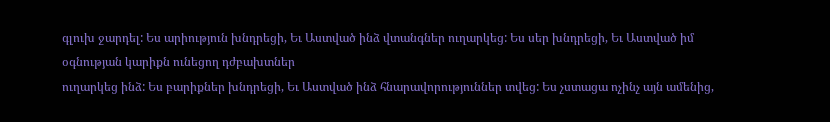գլուխ ջարդել: Ես արիություն խնդրեցի, Եւ Աստված ինձ վտանգներ ուղարկեց: Ես սեր խնդրեցի, Եւ Աստված իմ օգնության կարիքն ունեցող դժբախտներ
ուղարկեց ինձ: Ես բարիքներ խնդրեցի, Եւ Աստված ինձ հնարավորություններ տվեց: Ես չստացա ոչինչ այն ամենից,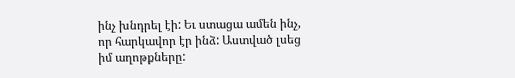ինչ խնդրել էի: Եւ ստացա ամեն ինչ, որ հարկավոր էր ինձ: Աստված լսեց իմ աղոթքները: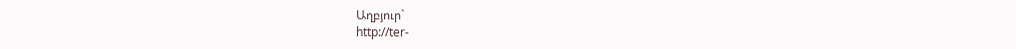Աղբյուր`
http://ter-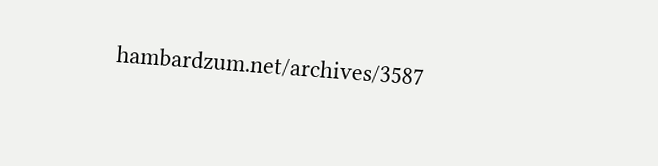hambardzum.net/archives/3587